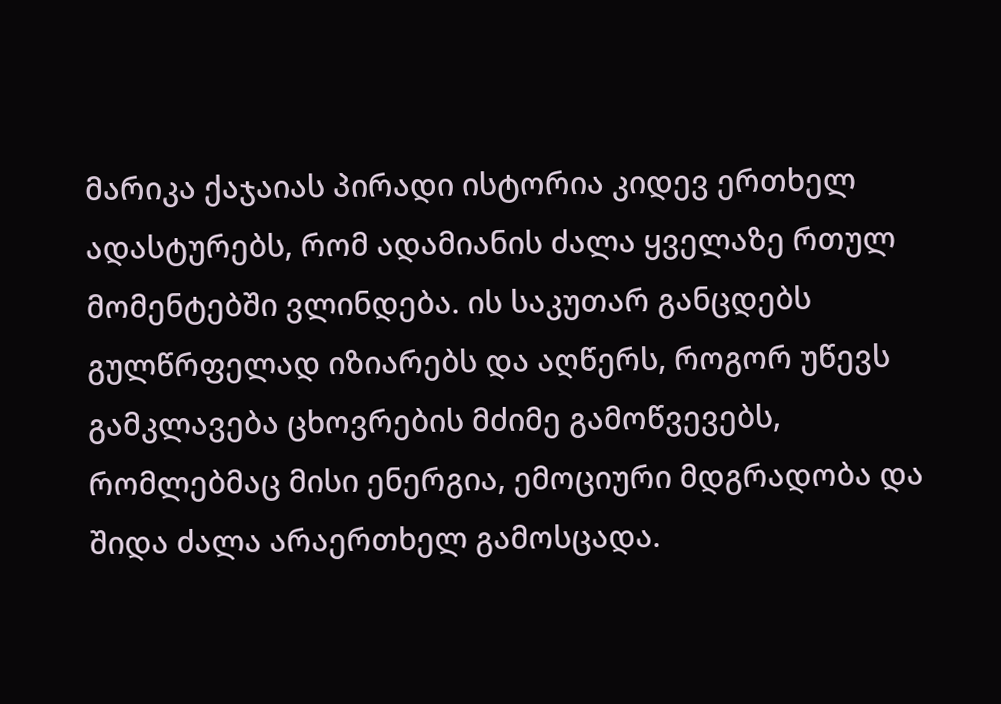მარიკა ქაჯაიას პირადი ისტორია კიდევ ერთხელ ადასტურებს, რომ ადამიანის ძალა ყველაზე რთულ მომენტებში ვლინდება. ის საკუთარ განცდებს გულწრფელად იზიარებს და აღწერს, როგორ უწევს გამკლავება ცხოვრების მძიმე გამოწვევებს, რომლებმაც მისი ენერგია, ემოციური მდგრადობა და შიდა ძალა არაერთხელ გამოსცადა.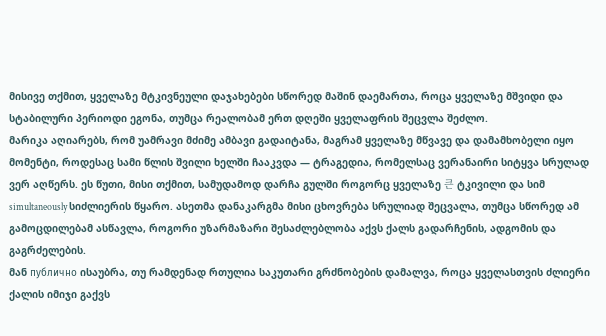მისივე თქმით, ყველაზე მტკივნეული დაჯახებები სწორედ მაშინ დაემართა, როცა ყველაზე მშვიდი და სტაბილური პერიოდი ეგონა, თუმცა რეალობამ ერთ დღეში ყველაფრის შეცვლა შეძლო.
მარიკა აღიარებს, რომ უამრავი მძიმე ამბავი გადაიტანა, მაგრამ ყველაზე მწვავე და დამამხობელი იყო მომენტი, როდესაც სამი წლის შვილი ხელში ჩააკვდა — ტრაგედია, რომელსაც ვერანაირი სიტყვა სრულად ვერ აღწერს. ეს წუთი, მისი თქმით, სამუდამოდ დარჩა გულში როგორც ყველაზე 큰 ტკივილი და სიმ simultaneously სიძლიერის წყარო. ასეთმა დანაკარგმა მისი ცხოვრება სრულიად შეცვალა, თუმცა სწორედ ამ გამოცდილებამ ასწავლა, როგორი უზარმაზარი შესაძლებლობა აქვს ქალს გადარჩენის, ადგომის და გაგრძელების.
მან публично ისაუბრა, თუ რამდენად რთულია საკუთარი გრძნობების დამალვა, როცა ყველასთვის ძლიერი ქალის იმიჯი გაქვს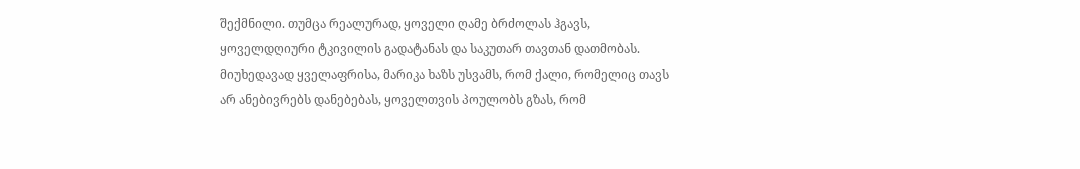შექმნილი. თუმცა რეალურად, ყოველი ღამე ბრძოლას ჰგავს, ყოველდღიური ტკივილის გადატანას და საკუთარ თავთან დათმობას. მიუხედავად ყველაფრისა, მარიკა ხაზს უსვამს, რომ ქალი, რომელიც თავს არ ანებივრებს დანებებას, ყოველთვის პოულობს გზას, რომ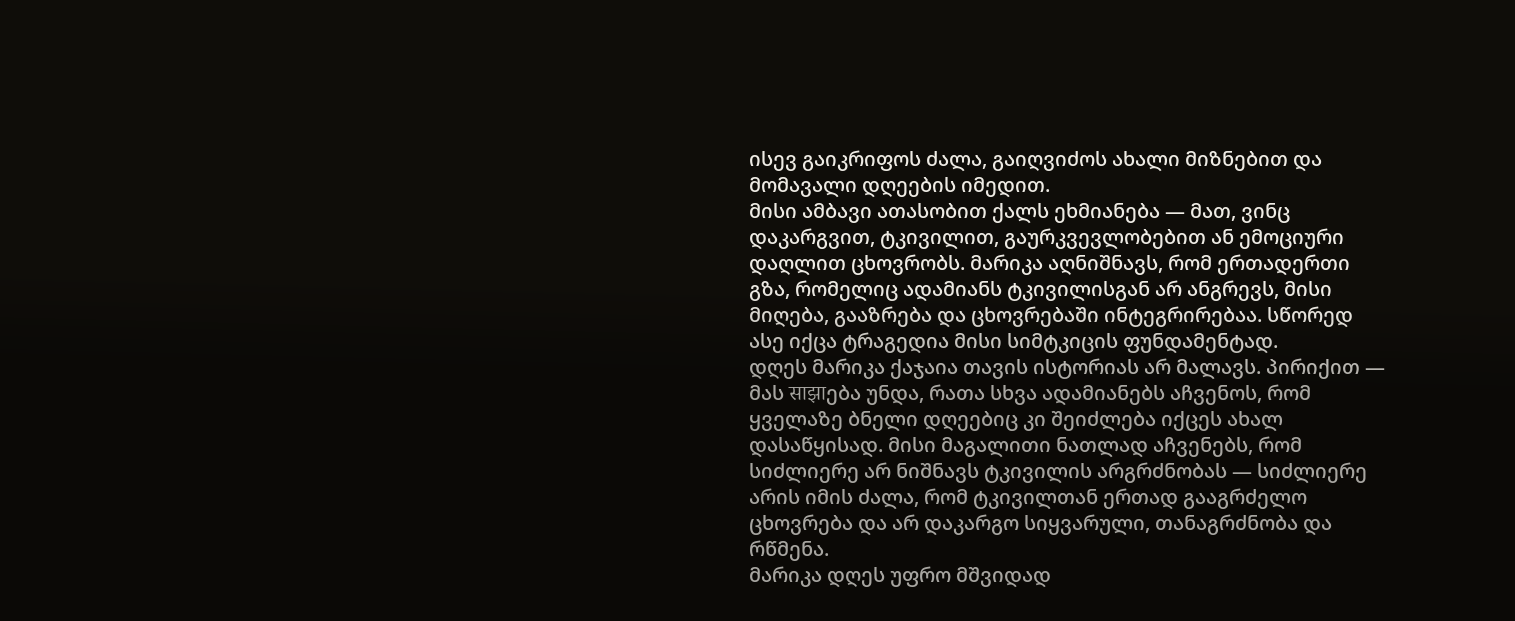ისევ გაიკრიფოს ძალა, გაიღვიძოს ახალი მიზნებით და მომავალი დღეების იმედით.
მისი ამბავი ათასობით ქალს ეხმიანება — მათ, ვინც დაკარგვით, ტკივილით, გაურკვევლობებით ან ემოციური დაღლით ცხოვრობს. მარიკა აღნიშნავს, რომ ერთადერთი გზა, რომელიც ადამიანს ტკივილისგან არ ანგრევს, მისი მიღება, გააზრება და ცხოვრებაში ინტეგრირებაა. სწორედ ასე იქცა ტრაგედია მისი სიმტკიცის ფუნდამენტად.
დღეს მარიკა ქაჯაია თავის ისტორიას არ მალავს. პირიქით — მას साझाება უნდა, რათა სხვა ადამიანებს აჩვენოს, რომ ყველაზე ბნელი დღეებიც კი შეიძლება იქცეს ახალ დასაწყისად. მისი მაგალითი ნათლად აჩვენებს, რომ სიძლიერე არ ნიშნავს ტკივილის არგრძნობას — სიძლიერე არის იმის ძალა, რომ ტკივილთან ერთად გააგრძელო ცხოვრება და არ დაკარგო სიყვარული, თანაგრძნობა და რწმენა.
მარიკა დღეს უფრო მშვიდად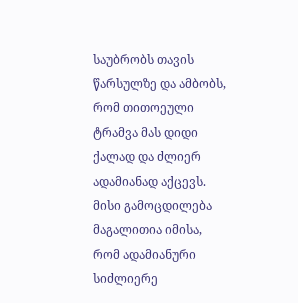საუბრობს თავის წარსულზე და ამბობს, რომ თითოეული ტრამვა მას დიდი ქალად და ძლიერ ადამიანად აქცევს. მისი გამოცდილება მაგალითია იმისა, რომ ადამიანური სიძლიერე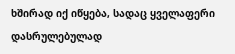ხშირად იქ იწყება, სადაც ყველაფერი დასრულებულად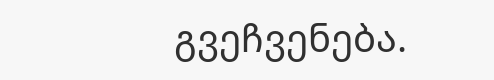გვეჩვენება.